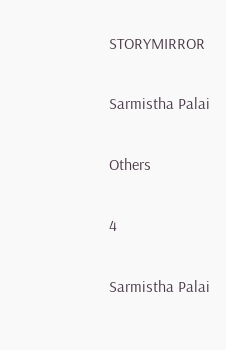STORYMIRROR

Sarmistha Palai

Others

4

Sarmistha Palai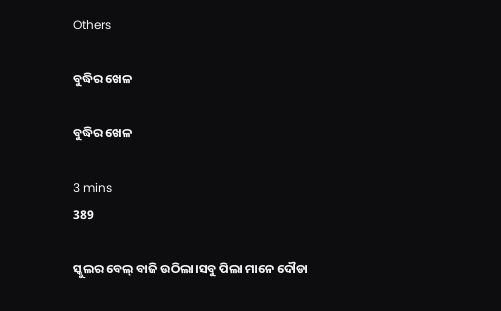Others

ବୁଦ୍ଧିର ଖେଳ

ବୁଦ୍ଧିର ଖେଳ

3 mins
389

ସ୍କୁଲର ବେଲ୍ ବାଜି ଉଠିଲା।ସବୁ ପିଲା ମାନେ ଦୌଡା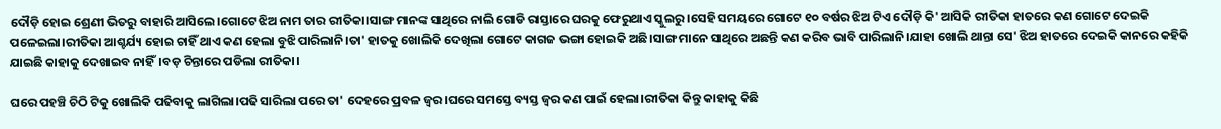ଦୌଡ଼ି ହୋଇ ଶ୍ରେଣୀ ଭିତରୁ ବାହାରି ଆସିଲେ।ଗୋଟେ ଝିଅ ନାମ ତାର ରୀତିକା।ସାଙ୍ଗ ମାନଙ୍କ ସାଥିରେ ନାଲି ଗୋଡି ରାସ୍ତାରେ ଘରକୁ ଫେରୁଥାଏ ସ୍କୁଲରୁ।ସେହି ସମୟରେ ଗୋଟେ ୧୦ ବର୍ଷର ଝିଅ ଟିଏ ଦୌଡ଼ି କି' ଆସିକି ରୀତିକା ହାତରେ କଣ ଗୋଟେ ଦେଇକି ପଳେଇଲା।ରୀତିକା ଆଶ୍ଚର୍ଯ୍ୟ ହୋଇ ଚାହିଁ ଥାଏ କଣ ହେଲା ବୁଝି ପାରିଲାନି।ତା' ହାତକୁ ଖୋଲିକି ଦେଖିଲା ଗୋଟେ କାଗଜ ଭଙ୍ଗା ହୋଇକି ଅଛି।ସାଙ୍ଗ ମାନେ ସାଥିରେ ଅଛନ୍ତି କଣ କରିବ ଭାବି ପାରିଲାନି।ଯାହା ଖୋଲି ଥାନ୍ତା ସେ' ଝିଅ ହାତରେ ଦେଇକି କାନରେ କହିକି ଯାଇଛି କାହାକୁ ଦେଖାଇବ ନାହିଁ।ବଡ଼ ଚିନ୍ତାରେ ପଡିଲା ରୀତିକା।

ଘରେ ପହଞ୍ଚି ଚିଠି ଟିକୁ ଖୋଲିକି ପଢିବାକୁ ଲାଗିଲା।ପଢି ସାରିଲା ପରେ ତା' ଦେହରେ ପ୍ରବଳ ଜ୍ୱର।ଘରେ ସମସ୍ତେ ବ୍ୟସ୍ତ ଜ୍ୱର କଣ ପାଇଁ ହେଲା।ରୀତିକା କିନ୍ତୁ କାହାକୁ କିଛି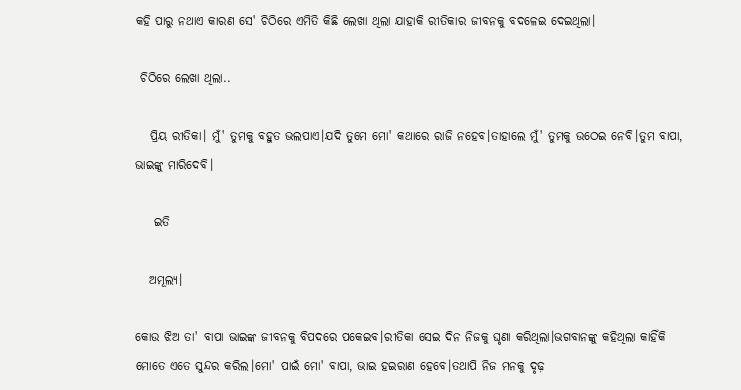କହି ପାରୁ ନଥାଏ କାରଣ ସେ' ଚିଠିରେ ଏମିତି କିଛି ଲେଖା ଥିଲା ଯାହାକି ରୀତିକାର ଜୀବନକୁ ବଦଳେଇ ଦେଇଥିଲା।

 ଚିଠିରେ ଲେଖା ଥିଲା..

   ପ୍ରିୟ ରୀତିକା। ମୁଁ' ତୁମକୁ ବହୁତ ଭଲପାଏ।ଯଦି ତୁମେ ମୋ' କଥାରେ ରାଜି ନହେବ।ତାହାଲେ ମୁଁ' ତୁମକୁ ଉଠେଇ ନେବି।ତୁମ ବାପା, ଭାଇଙ୍କୁ ମାରିଦେବି।

    ଇତି

   ଅମୂଲ୍ୟ।

କୋଉ ଝିଅ ତା' ବାପା ଭାଇଙ୍କ ଜୀବନକୁ ବିପଦରେ ପକେଇବ।ରୀତିକା ସେଇ ଦିନ ନିଜକୁ ଘୃଣା କରିଥିଲା।ଭଗବାନଙ୍କୁ କହିଥିଲା କାହିଁକି ମୋତେ ଏତେ ସୁନ୍ଦର କରିଲ।ମୋ' ପାଇଁ ମୋ' ବାପା, ଭାଇ ହଇରାଣ ହେବେ।ତଥାପି ନିଜ ମନକୁ ଦୃଢ଼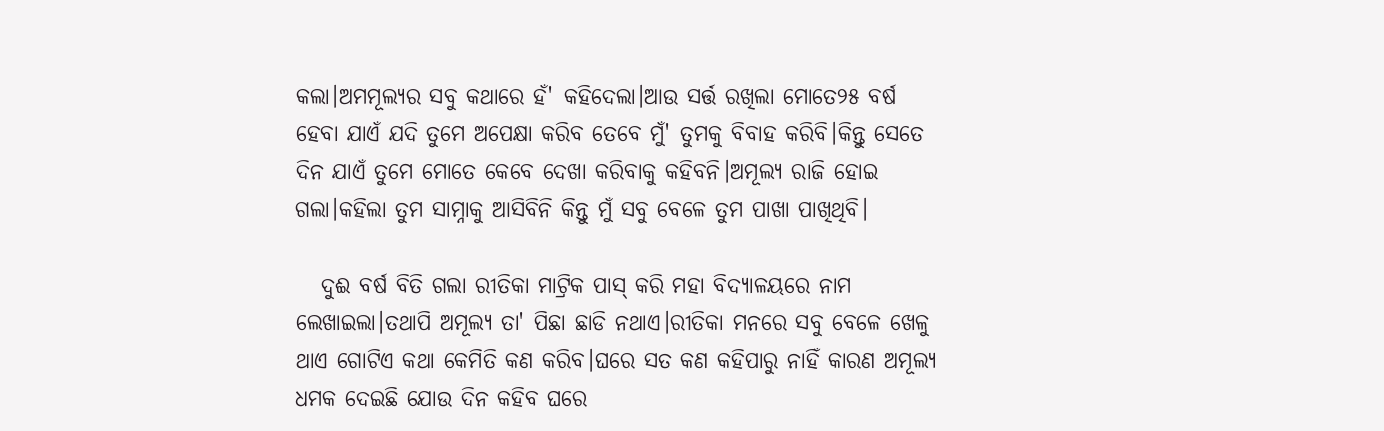କଲା।ଅମମୂଲ୍ୟର ସବୁ କଥାରେ ହଁ' କହିଦେଲା।ଆଉ ସର୍ତ୍ତ ରଖିଲା ମୋତେ୨୫ ବର୍ଷ ହେବା ଯାଏଁ ଯଦି ତୁମେ ଅପେକ୍ଷା କରିବ ତେବେ ମୁଁ' ତୁମକୁ ବିବାହ କରିବି।କିନ୍ତୁ ସେତେ ଦିନ ଯାଏଁ ତୁମେ ମୋତେ କେବେ ଦେଖା କରିବାକୁ କହିବନି।ଅମୂଲ୍ୟ ରାଜି ହୋଇ ଗଲା।କହିଲା ତୁମ ସାମ୍ନାକୁ ଆସିବିନି କିନ୍ତୁ ମୁଁ ସବୁ ବେଳେ ତୁମ ପାଖା ପାଖିଥିବି।

   ଦୁଈ ବର୍ଷ ବିତି ଗଲା ରୀତିକା ମାଟ୍ରିକ ପାସ୍ କରି ମହା ବିଦ୍ୟାଳୟରେ ନାମ ଲେଖାଇଲା।ତଥାପି ଅମୂଲ୍ୟ ତା' ପିଛା ଛାଡି ନଥାଏ।ରୀତିକା ମନରେ ସବୁ ବେଳେ ଖେଳୁ ଥାଏ ଗୋଟିଏ କଥା କେମିତି କଣ କରିବ।ଘରେ ସତ କଣ କହିପାରୁ ନାହିଁ କାରଣ ଅମୂଲ୍ୟ ଧମକ ଦେଇଛି ଯୋଉ ଦିନ କହିବ ଘରେ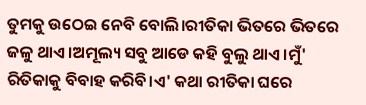ତୁମକୁ ଉଠେଇ ନେବି ବୋଲି।ରୀତିକା ଭିତରେ ଭିତରେ ଜଳୁ ଥାଏ।ଅମୂଲ୍ୟ ସବୁ ଆଡେ କହି ବୁଲୁ ଥାଏ।ମୁଁ' ରିତିକାକୁ ବିବାହ କରିବି।ଏ' କଥା ରୀତିକା ଘରେ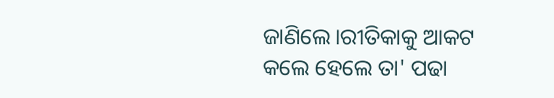ଜାଣିଲେ।ରୀତିକାକୁ ଆକଟ କଲେ ହେଲେ ତା' ପଢା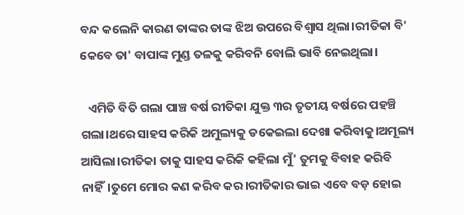ବନ୍ଦ କଲେନି କାରଣ ତାଙ୍କର ତାଙ୍କ ଝିଅ ଉପରେ ବିଶ୍ୱାସ ଥିଲା।ରୀତିକା ବି' କେବେ ତା' ବାପାଙ୍କ ମୁଣ୍ଡ ତଳକୁ କରିବନି ବୋଲି ଭାବି ନେଇଥିଲା।

   ଏମିତି ବିତି ଗଲା ପାଞ୍ଚ ବର୍ଷ ରୀତିକା ଯୁକ୍ତ ୩ର ତୃତୀୟ ବର୍ଷରେ ପହଞ୍ଚି ଗଲା।ଥରେ ସାହସ କରିକି ଅମୁଲ୍ୟକୁ ଡକେଇଲା ଦେଖା କରିବାକୁ।ଅମୂଲ୍ୟ ଆସିଲା।ରୀତିକା ତାକୁ ସାହସ କରିକି କହିଲା ମୁଁ' ତୁମକୁ ବିବାହ କରିବି ନାହିଁ।ତୁମେ ମୋର କଣ କରିବ କର।ରୀତିକାର ଭାଇ ଏବେ ବଡ଼ ହୋଇ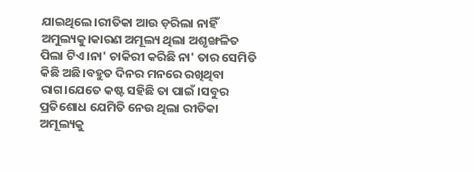ଯାଇଥିଲେ।ରୀତିକା ଆଉ ଡ଼ରିଲା ନାହିଁ ଅମୁଲ୍ୟକୁ।କାରଣ ଅମୂଲ୍ୟ ଥିଲା ଅଶୃଙ୍ଖଳିତ ପିଲା ଟିଏ।ନା' ଚାକିରୀ କରିଛି ନା' ତାର ସେମିତି କିଛି ଅଛି।ବହୁତ ଦିନର ମନରେ ରଖିଥିବା ରାଗ।ଯେତେ କଷ୍ଟ ସହିଛି ତା ପାଇଁ ।ସବୁର ପ୍ରତିଶୋଧ ଯେମିତି ନେଉ ଥିଲା ରୀତିକା ଅମୂଲ୍ୟକୁ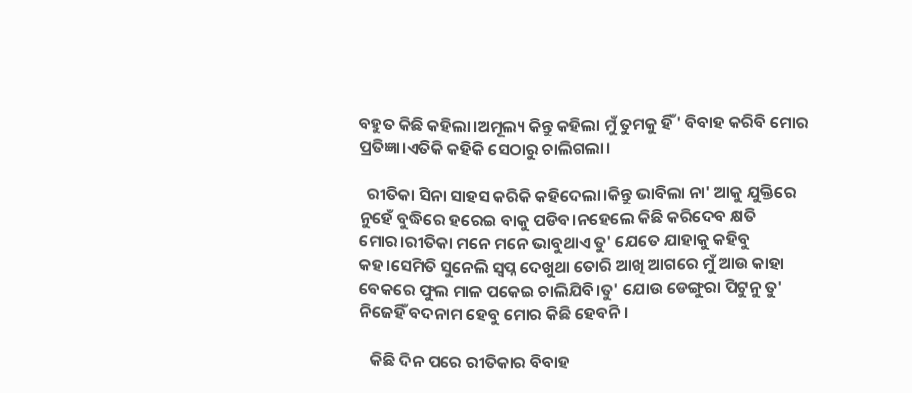ବହୁତ କିଛି କହିଲା।ଅମୂଲ୍ୟ କିନ୍ତୁ କହିଲା ମୁଁ ତୁମକୁ ହିଁ' ବିବାହ କରିବି ମୋର ପ୍ରତିଜ୍ଞା।ଏତିକି କହିକି ସେଠାରୁ ଚାଲିଗଲା।

  ରୀତିକା ସିନା ସାହସ କରିକି କହିଦେଲା।କିନ୍ତୁ ଭାବିଲା ନା' ଆକୁ ଯୁକ୍ତିରେ ନୁହେଁ ବୁଦ୍ଧିରେ ହରେଇ ବାକୁ ପଡିବ।ନହେଲେ କିଛି କରିଦେବ କ୍ଷତି ମୋର।ରୀତିକା ମନେ ମନେ ଭାବୁଥାଏ ତୁ' ଯେତେ ଯାହାକୁ କହିବୁ କହ।ସେମିତି ସୁନେଲି ସ୍ୱପ୍ନ ଦେଖୁଥା ତୋରି ଆଖି ଆଗରେ ମୁଁ ଆଉ କାହା ବେକରେ ଫୁଲ ମାଳ ପକେଇ ଚାଲିଯିବି।ତୁ' ଯୋଉ ଡେଙ୍ଗୁରା ପିଟୁନୁ ତୁ' ନିଜେହିଁ ବଦନାମ ହେବୁ ମୋର କିଛି ହେବନି।

   କିଛି ଦିନ ପରେ ରୀତିକାର ବିବାହ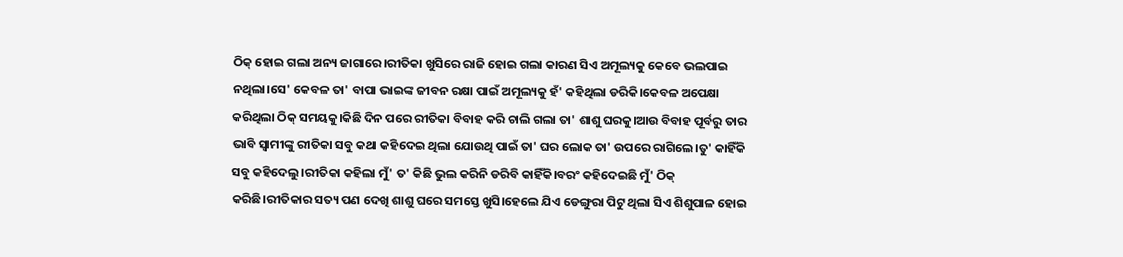ଠିକ୍ ହୋଇ ଗଲା ଅନ୍ୟ ଜାଗାରେ।ରୀତିକା ଖୁସିରେ ରାଜି ହୋଇ ଗଲା କାରଣ ସିଏ ଅମୂଲ୍ୟକୁ କେବେ ଭଲପାଇ ନଥିଲା।ସେ' କେବଳ ତା' ବାପା ଭାଇଙ୍କ ଜୀବନ ରକ୍ଷା ପାଇଁ ଅମୂଲ୍ୟକୁ ହଁ' କହିଥିଲା ଡରିକି।କେବଳ ଅପେକ୍ଷା କରିଥିଲା ଠିକ୍ ସମୟକୁ।କିଛି ଦିନ ପରେ ରୀତିକା ବିବାହ କରି ଚାଲି ଗଲା ତା' ଶାଶୁ ଘରକୁ।ଆଉ ବିବାହ ପୂର୍ବରୁ ତାର ଭାବି ସ୍ୱାମୀଙ୍କୁ ରୀତିକା ସବୁ କଥା କହିଦେଇ ଥିଲା ଯୋଉଥି ପାଇଁ ତା' ଘର ଲୋକ ତା' ଉପରେ ରାଗିଲେ।ତୁ' କାହିଁକି ସବୁ କହିଦେଲୁ।ରୀତିକା କହିଲା ମୁଁ' ତ' କିଛି ଭୁଲ କରିନି ଡରିବି କାହିଁକି।ବରଂ କହିଦେଇଛି ମୁଁ' ଠିକ୍ କରିଛି।ରୀତିକାର ସତ୍ୟ ପଣ ଦେଖି ଶାଶୁ ଘରେ ସମସ୍ତେ ଖୁସି।ହେଲେ ଯିଏ ଡେଙ୍ଗୁରା ପିଟୁ ଥିଲା ସିଏ ଶିଶୁପାଳ ହୋଇ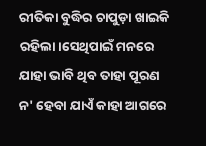ରୀତିକା ବୁଦ୍ଧିର ଚାପୁଡ଼ା ଖାଇକି ରହିଲା।ସେଥିପାଇଁ ମନରେ ଯାହା ଭାବି ଥିବ ତାହା ପୂରଣ ନ' ହେବା ଯାଏଁ କାହା ଆଗରେ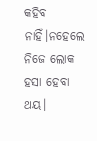କହିବ ନାହିଁ।ନହେଲେ ନିଜେ ଲୋକ ହସା ହେବା ଥୟ।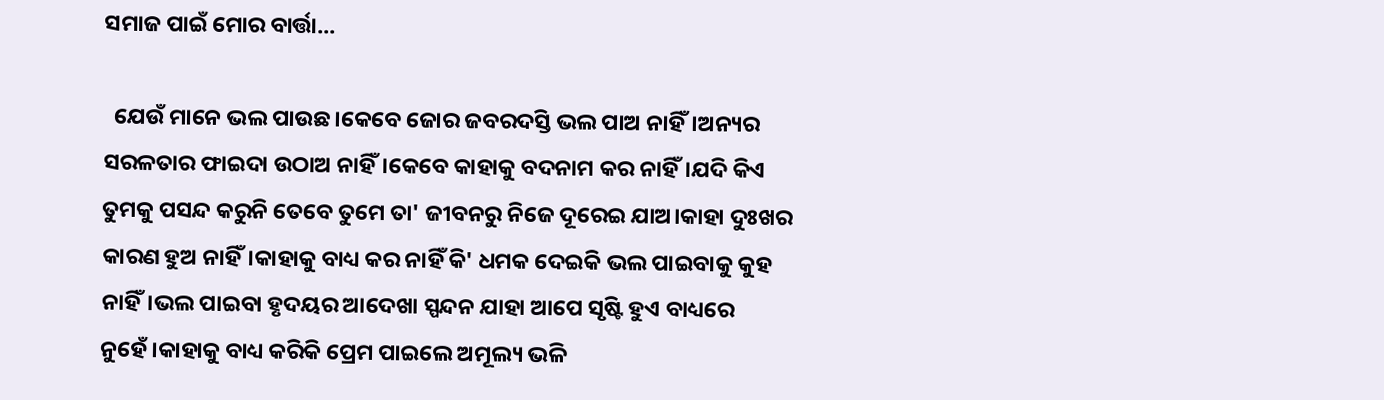ସମାଜ ପାଇଁ ମୋର ବାର୍ତ୍ତା...

  ଯେଉଁ ମାନେ ଭଲ ପାଉଛ।କେବେ ଜୋର ଜବରଦସ୍ତି ଭଲ ପାଅ ନାହିଁ।ଅନ୍ୟର ସରଳତାର ଫାଇଦା ଉଠାଅ ନାହିଁ।କେବେ କାହାକୁ ବଦନାମ କର ନାହିଁ।ଯଦି କିଏ ତୁମକୁ ପସନ୍ଦ କରୁନି ତେବେ ତୁମେ ତା' ଜୀବନରୁ ନିଜେ ଦୂରେଇ ଯାଅ।କାହା ଦୁଃଖର କାରଣ ହୁଅ ନାହିଁ।କାହାକୁ ବାଧ୍ୟ କର ନାହିଁ କି' ଧମକ ଦେଇକି ଭଲ ପାଇବାକୁ କୁହ ନାହିଁ।ଭଲ ପାଇବା ହୃଦୟର ଆଦେଖା ସ୍ପନ୍ଦନ ଯାହା ଆପେ ସୃଷ୍ଟି ହୁଏ ବାଧ୍ୟରେ ନୁହେଁ।କାହାକୁ ବାଧ୍ୟ କରିକି ପ୍ରେମ ପାଇଲେ ଅମୂଲ୍ୟ ଭଳି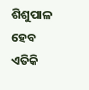ଶିଶୁପାଳ ହେବ ଏତିକି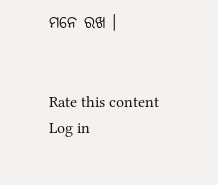ମନେ ରଖ ।


Rate this content
Log in